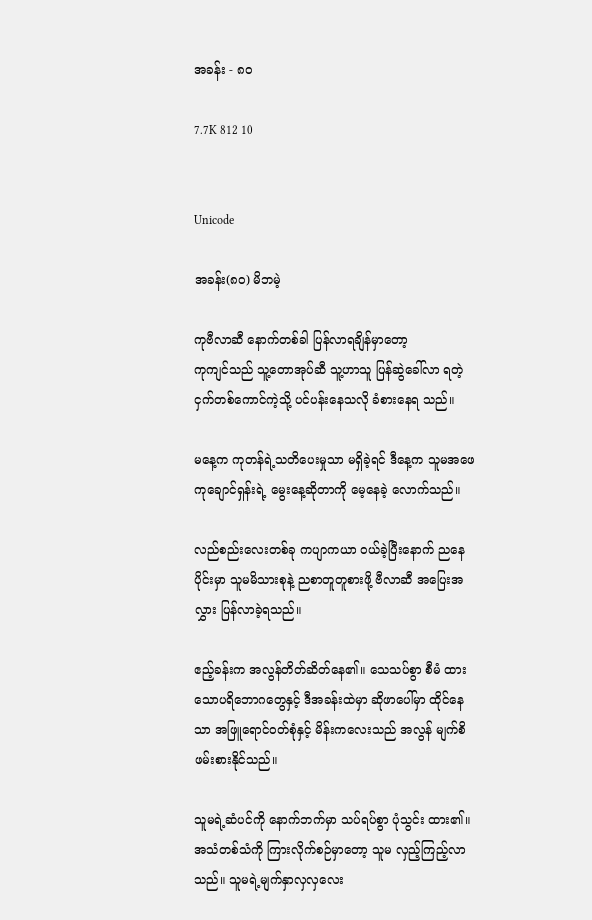အခန်း - ၈၀

7.7K 812 10


Unicode

အခန်း(၈၀) မိဘမဲ့

ကုဗီလာဆီ နောက်တစ်ခါ ပြန်လာရချိန်မှာတော့
ကုကျင်သည် သူ့တောအုပ်ဆီ သူ့ဟာသူ ပြန်ဆွဲခေါ်လာ ရတဲ့ငှက်တစ်ကောင်ကဲ့သို့ ပင်ပန်းနေသလို ခံစားနေရ သည်။

မနေ့က ကုတန်ရဲ့သတိပေးမှုသာ မရှိခဲ့ရင် ဒီနေ့က သူမအဖေ ကုချောင်ရှန်းရဲ့ မွေးနေ့ဆိုတာကို မေ့နေခဲ့ လောက်သည်။

လည်စည်းလေးတစ်ခု ကပျာကယာ ဝယ်ခဲ့ပြီးနောက် ညနေပိုင်းမှာ သူမမိသားစုနဲ့ ညစာတူတူစားဖို့ ဗီလာဆီ အပြေးအလွှား ပြန်လာခဲ့ရသည်။

ဧည့်ခန်းက အလွန်တိတ်ဆိတ်နေ၏။ သေသပ်စွာ စီမံ ထားသောပရိဘောဂတွေနှင့် ဒီအခန်းထဲမှာ ဆိုဖာပေါ်မှာ ထိုင်နေသာ အဖြူရောင်ဝတ်စုံနှင့် မိန်းကလေးသည် အလွန် မျက်စိဖမ်းစားနိုင်သည်။

သူမရဲ့ဆံပင်ကို နောက်ဘက်မှာ သပ်ရပ်စွာ ပုံသွင်း ထား၏။ အသံတစ်သံကို ကြားလိုက်စဉ်မှာတော့ သူမ လှည့်ကြည့်လာသည်။ သူမရဲ့မျက်နှာလှလှလေး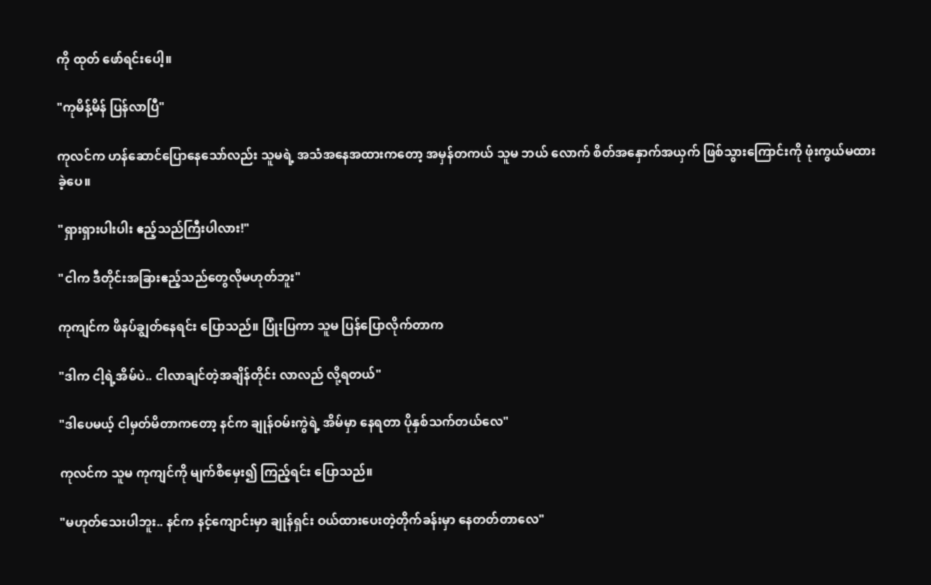ကို ထုတ် ဖော်ရင်းပေါ့။

"ကုမိန့်မိန် ပြန်လာပြီ"

ကုလင်က ဟန်ဆောင်ပြောနေသော်လည်း သူမရဲ့ အသံအနေအထားကတော့ အမှန်တကယ် သူမ ဘယ် လောက် စိတ်အနှောက်အယှက် ဖြစ်သွားကြောင်းကို ဖုံးကွယ်မထားခဲ့ပေ။

"ရှားရှားပါးပါး ဧည့်သည်ကြီးပါလား!"

"ငါက ဒီတိုင်းအခြားဧည့်သည်တွေလိုမဟုတ်ဘူး"

ကုကျင်က ဖိနပ်ချွတ်နေရင်း ပြောသည်။ ပြုံးပြကာ သူမ ပြန်ပြောလိုက်တာက

"ဒါက ငါ့ရဲ့အိမ်ပဲ.. ငါလာချင်တဲ့အချိန်တိုင်း လာလည် လို့ရတယ်"

"ဒါပေမယ့် ငါမှတ်မိတာကတော့ နင်က ချုန်ဝမ်းကွဲရဲ့ အိမ်မှာ နေရတာ ပိုနှစ်သက်တယ်လေ"

ကုလင်က သူမ ကုကျင်ကို မျက်စိမှေး၍ ကြည့်ရင်း ပြောသည်။

"မဟုတ်သေးပါဘူး.. နင်က နင့်ကျောင်းမှာ‌ ချုန်ရှင်း ဝယ်ထားပေးတဲ့တိုက်ခန်းမှာ နေတတ်တာလေ"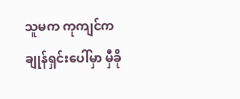သူမက ကုကျင်က ချုန်ရှင်းပေါ်မှာ မှီခို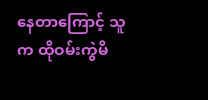နေတာကြောင့် သူက ထိုဝမ်းကွဲမိ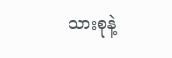သားစုနဲ့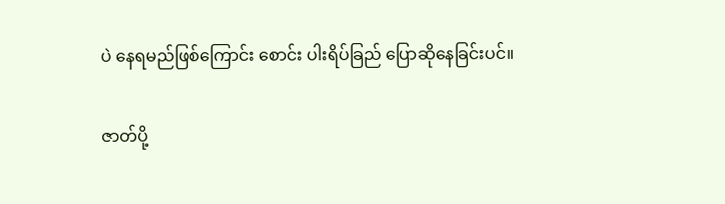ပဲ နေရမည်ဖြစ်ကြောင်း စောင်း ပါးရိပ်ခြည် ပြောဆိုနေခြင်းပင်။

ဇာတ်ပို့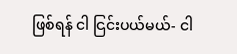ဖြစ်ရန် ငါ ငြင်းပယ်မယ်- ငါ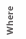Where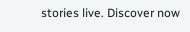stories live. Discover now